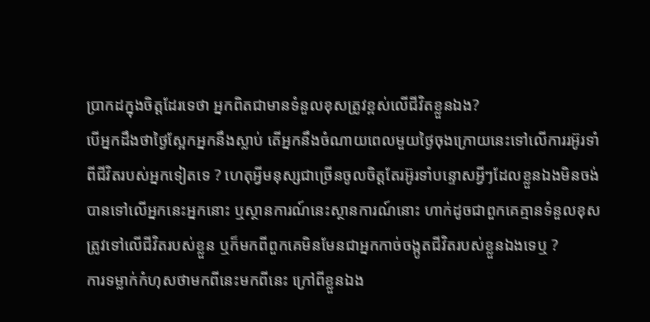ប្រាកដក្នុងចិត្តដែរទេថា អ្នកពិតជាមានទំនួលខុសត្រូវខ្ពស់លើជីវិតខ្លួនឯង?
បើអ្នកដឹងថាថ្ងៃស្អែកអ្នកនឹងស្លាប់ តើអ្នកនឹងចំណាយពេលមួយថ្ងៃចុងក្រោយនេះទៅលើការរអ៊ូរទាំពីជីវិតរបស់អ្នកទៀតទេ ? ហេតុអ្វីមនុស្សជាច្រើនចូលចិត្តតែរអ៊ូរទាំបន្ទោសអ្វីៗដែលខ្លួនឯងមិនចង់បានទៅលើអ្នកនេះអ្នកនោះ ឬស្ថានការណ៍នេះស្ថានការណ៍នោះ ហាក់ដូចជាពួកគេគ្មានទំនួលខុសត្រូវទៅលើជីវិតរបស់ខ្លួន ឬក៏មកពីពួកគេមិនមែនជាអ្នកកាច់ចង្កូតជីវិតរបស់ខ្លួនឯងទេឬ ?
ការទម្លាក់កំហុសថាមកពីនេះមកពីនេះ ក្រៅពីខ្លួនឯង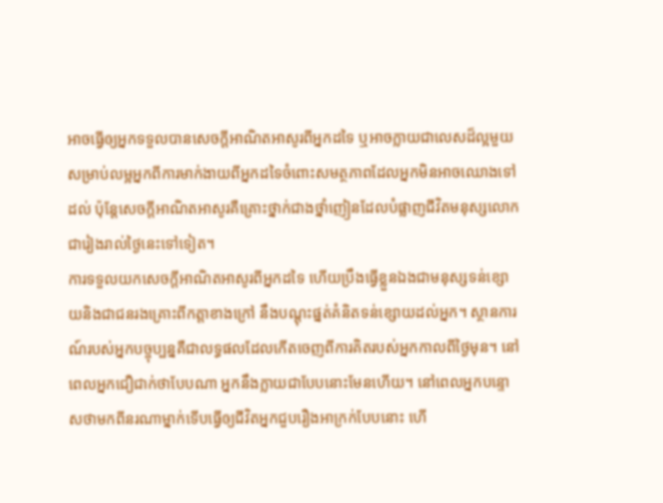អាចធ្វើឲ្យអ្នកទទួលបានសេចក្ដីអាណិតអាសូរពីអ្នកដទៃ ឬអាចក្លាយជាលេសដ៏ល្អមួយសម្រាប់លម្អអ្នកពីការមាក់ងាយពីអ្នកដទៃចំពោះសមត្ថភាពដែលអ្នកមិនអាចឈោងទៅដល់ ប៉ុន្តែសេចក្ដីអាណិតអាសូរគឺគ្រោះថ្នាក់ជាងថ្នាំញៀនដែលបំផ្លាញជីវិតមនុស្សលោកជារៀងរាល់ថ្ងៃនេះទៅទៀត។
ការទទួលយកសេចក្ដីអាណិតអាសូរពីអ្នកដទៃ ហើយប្រឹងធ្វើខ្លួនឯងជាមនុស្សទន់ខ្សោយនិងជាជនរងគ្រោះពីកត្តាខាងក្រៅ នឹងបណ្ដុះផ្នត់គំនិតទន់ខ្សោយដល់អ្នក។ ស្ថានការណ៍របស់អ្នកបច្ចុប្បន្នគឺជាលទ្ធផលដែលកើតចេញពីការគិតរបស់អ្នកកាលពីថ្ងៃមុន។ នៅពេលអ្នកជឿជាក់ថាបែបណា អ្នកនឹងក្លាយជាបែបនោះមែនហើយ។ នៅពេលអ្នកបន្ទោសថាមកពីនរណាម្នាក់ទើបធ្វើឲ្យជីវិតអ្នកជួបរឿងអាក្រក់បែបនោះ ហើ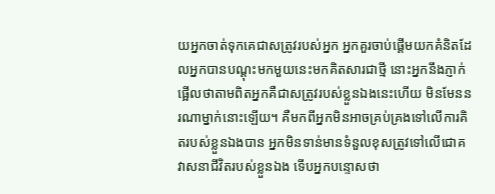យអ្នកចាត់ទុកគេជាសត្រូវរបស់អ្នក អ្នកគួរចាប់ផ្ដើមយកគំនិតដែលអ្នកបានបណ្ដុះមកមួយនេះមកគិតសារជាថ្មី នោះអ្នកនឹងភ្ញាក់ផ្អើលថាតាមពិតអ្នកគឺជាសត្រូវរបស់ខ្លួនឯងនេះហើយ មិនមែននរណាម្នាក់នោះឡើយ។ គឺមកពីអ្នកមិនអាចគ្រប់គ្រងទៅលើការគិតរបស់ខ្លួនឯងបាន អ្នកមិនទាន់មានទំនួលខុសត្រូវទៅលើជោគវាសនាជីវិតរបស់ខ្លួនឯង ទើបអ្នកបន្ទោសថា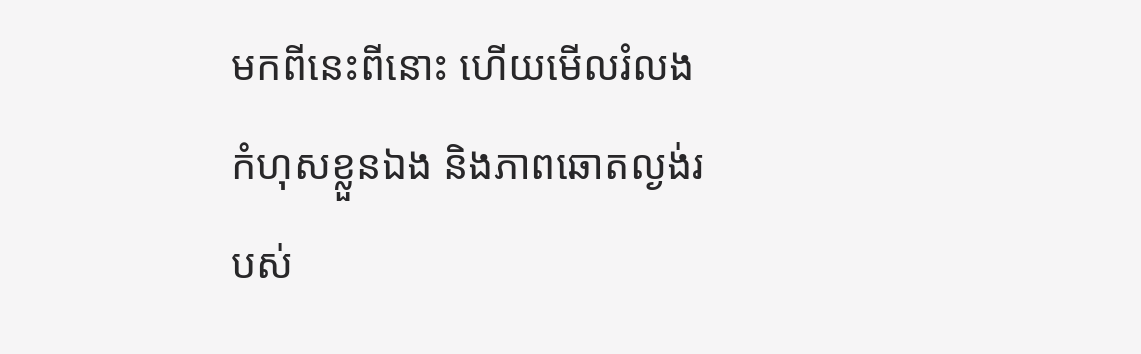មកពីនេះពីនោះ ហើយមើលរំលងកំហុសខ្លួនឯង និងភាពឆោតល្ងង់របស់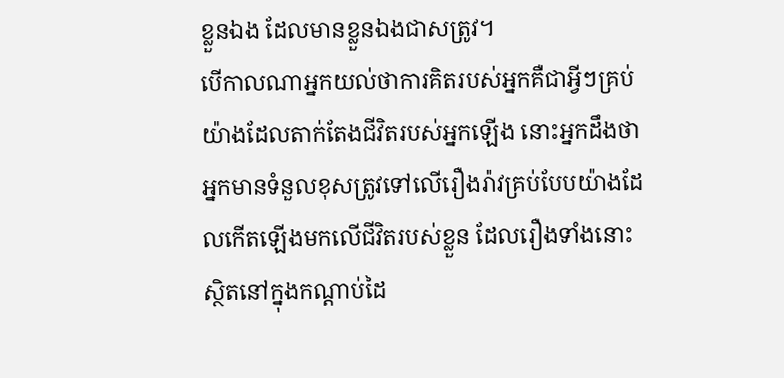ខ្លួនឯង ដែលមានខ្លួនឯងជាសត្រូវ។
បើកាលណាអ្នកយល់ថាការគិតរបស់អ្នកគឺជាអ្វីៗគ្រប់យ៉ាងដែលតាក់តែងជីវិតរបស់អ្នកឡើង នោះអ្នកដឹងថាអ្នកមានទំនួលខុសត្រូវទៅលើរឿងរ៉ាវគ្រប់បែបយ៉ាងដែលកើតឡើងមកលើជីវិតរបស់ខ្លួន ដែលរឿងទាំងនោះស្ថិតនៅក្នុងកណ្ដាប់ដៃ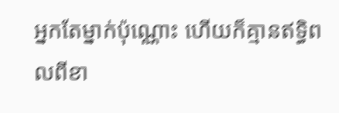អ្នកតែម្នាក់ប៉ុណ្ណោះ ហើយក៏គ្មានឥទ្ធិពលពីខា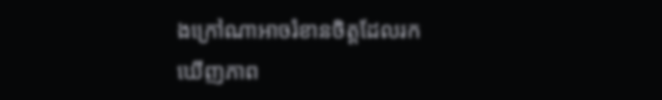ងក្រៅណាអាចរំខានចិត្តដែលរកឃើញភាព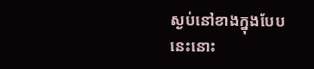ស្ងប់នៅខាងក្នុងបែបនេះនោះ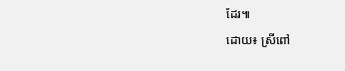ដែរ៕
ដោយ៖ ស្រីពៅ